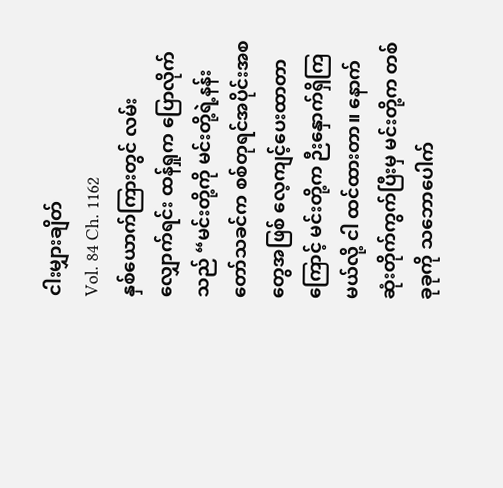ငါးမျှားချိတ်
Vol. 84 Ch. 1162
နှစ်ယောက်ကြားတွင် လမ်းလျှောက်ရင်း ထန်ရှုက ပြောလိုက်သည် “မင်းတို့ကို မင်းတို့ရဲ့နန်းတော်သခင်က စစ်တုရင်အပိုင်းအစတွေအဖြစ် လေ့ကျင့်ပေးထာတာကြောင့် မင်းတို့က ဉီးနှောက်ရှိကြမယ်လို့ ငါ ထင်ထားတာ။ နောက်ဆုံးတိုက်ကွက်ပြီးမှ မင်းတို့က တစ်ခုခုကို သဘောပေါက်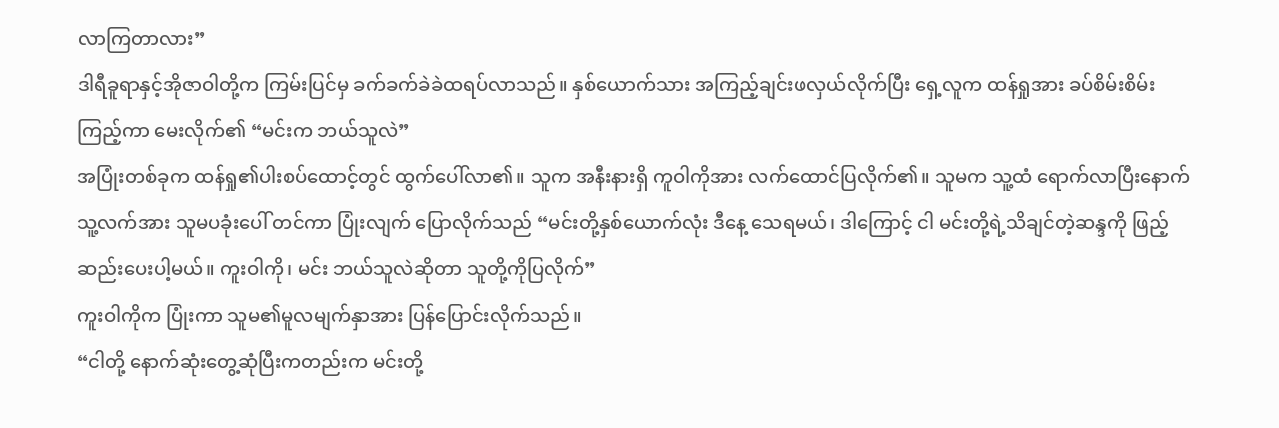လာကြတာလား”
ဒါရီခူရာနှင့်အိုဇာဝါတို့က ကြမ်းပြင်မှ ခက်ခက်ခဲခဲထရပ်လာသည်။ နှစ်ယောက်သား အကြည့်ချင်းဖလှယ်လိုက်ပြီး ရှေ့လူက ထန်ရှုအား ခပ်စိမ်းစိမ်းကြည့်ကာ မေးလိုက်၏ “မင်းက ဘယ်သူလဲ”
အပြုံးတစ်ခုက ထန်ရှု၏ပါးစပ်ထောင့်တွင် ထွက်ပေါ်လာ၏။ သူက အနီးနားရှိ ကူဝါကိုအား လက်ထောင်ပြလိုက်၏။ သူမက သူ့ထံ ရောက်လာပြီးနောက် သူ့လက်အား သူမပခုံးပေါ် တင်ကာ ပြုံးလျက် ပြောလိုက်သည် “မင်းတို့နှစ်ယောက်လုံး ဒီနေ့ သေရမယ်၊ ဒါကြောင့် ငါ မင်းတို့ရဲ့သိချင်တဲ့ဆန္ဒကို ဖြည့်ဆည်းပေးပါ့မယ်။ ကူးဝါကို၊ မင်း ဘယ်သူလဲဆိုတာ သူတို့ကိုပြလိုက်”
ကူးဝါကိုက ပြုံးကာ သူမ၏မူလမျက်နှာအား ပြန်ပြောင်းလိုက်သည်။
“ငါတို့ နောက်ဆုံးတွေ့ဆုံပြီးကတည်းက မင်းတို့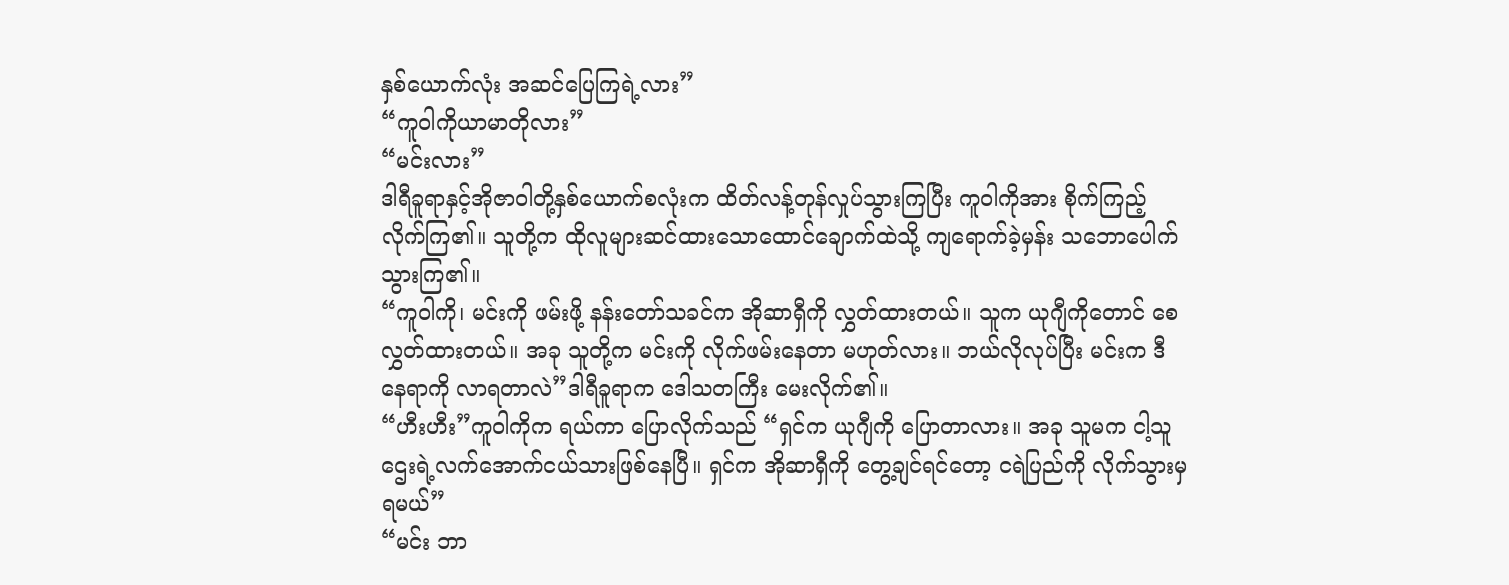နှစ်ယောက်လုံး အဆင်ပြေကြရဲ့လား”
“ကူဝါကိုယာမာတိုလား”
“မင်းလား”
ဒါရီခူရာနှင့်အိုဇာဝါတို့နှစ်ယောက်စလုံးက ထိတ်လန့်တုန်လှုပ်သွားကြပြီး ကူဝါကိုအား စိုက်ကြည့်လိုက်ကြ၏။ သူတို့က ထိုလူများဆင်ထားသောထောင်ချောက်ထဲသို့ ကျရောက်ခဲ့မှန်း သဘောပေါက်သွားကြ၏။
“ကူဝါကို၊ မင်းကို ဖမ်းဖို့ နန်းတော်သခင်က အိုဆာရှီကို လွှတ်ထားတယ်။ သူက ယုဂျီကိုတောင် စေလွှတ်ထားတယ်။ အခု သူတို့က မင်းကို လိုက်ဖမ်းနေတာ မဟုတ်လား။ ဘယ်လိုလုပ်ပြီး မင်းက ဒီနေရာကို လာရတာလဲ”ဒါရီခူရာက ဒေါသတကြီး မေးလိုက်၏။
“ဟီးဟီး”ကူဝါကိုက ရယ်ကာ ပြောလိုက်သည် “ရှင်က ယုဂျီကို ပြောတာလား။ အခု သူမက ငါ့သူဌေးရဲ့လက်အောက်ငယ်သားဖြစ်နေပြီ။ ရှင်က အိုဆာရှီကို တွေ့ချင်ရင်တော့ ငရဲပြည်ကို လိုက်သွားမှရမယ်”
“မင်း ဘာ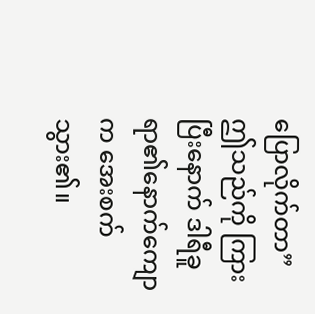ပြောလိုက်တာ”
ဤသည်ကို ကြားပြီးနောက် ဒါရီခူရာ၏နောက်ကျောက အေးစက်သွား၏။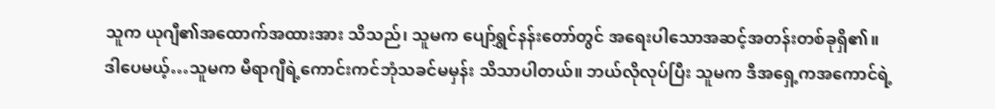သူက ယုဂျီ၏အထောက်အထားအား သိသည်၊ သူမက ပျော်ရွှင်နန်းတော်တွင် အရေးပါသောအဆင့်အတန်းတစ်ခုရှိ၏။
ဒါပေမယ့်…သူမက မီရာဂျီရဲ့ကောင်းကင်ဘုံသခင်မမှန်း သိသာပါတယ်။ ဘယ်လိုလုပ်ပြီး သူမက ဒီအရှေ့ကအကောင်ရဲ့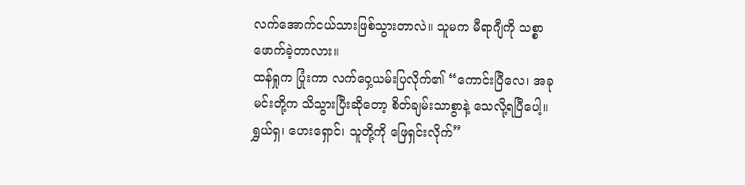လက်အောက်ငယ်သားဖြစ်သွားတာလဲ။ သူမက မီရာဂျီကို သစ္စာဖောက်ခဲ့တာလား။
ထန်ရှုက ပြုံးကာ လက်ဝှေ့ယမ်းပြလိုက်၏ “ကောင်းပြီလေ၊ အခု မင်းတို့က သိသွားပြီးဆိုတော့ စိတ်ချမ်းသာစွာနဲ့ သေလို့ရပြီပေါ့။ ရွှယ်ရှ၊ ဟေးရှောင်၊ သူတို့ကို ဖြေရှင်းလိုက်”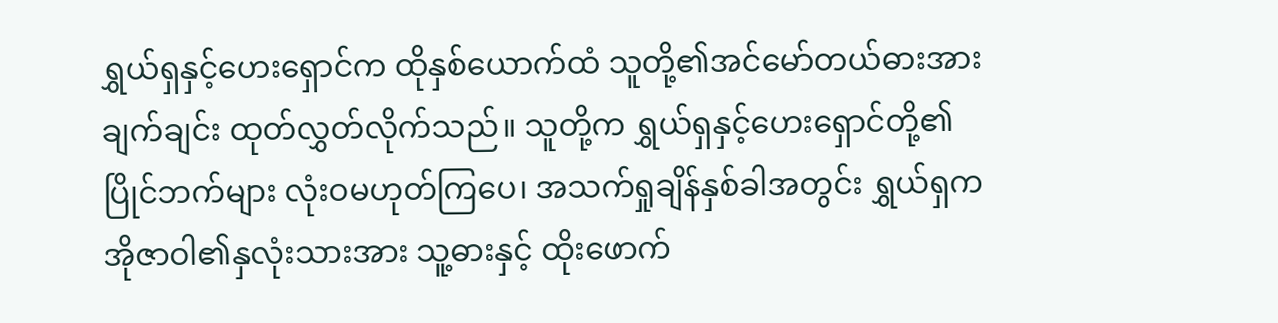ရွှယ်ရှနှင့်ဟေးရှောင်က ထိုနှစ်ယောက်ထံ သူတို့၏အင်မော်တယ်ဓားအား ချက်ချင်း ထုတ်လွှတ်လိုက်သည်။ သူတို့က ရွှယ်ရှနှင့်ဟေးရှောင်တို့၏ပြိုင်ဘက်များ လုံးဝမဟုတ်ကြပေ၊ အသက်ရှုချိန်နှစ်ခါအတွင်း ရွှယ်ရှက အိုဇာဝါ၏နှလုံးသားအား သူ့ဓားနှင့် ထိုးဖောက်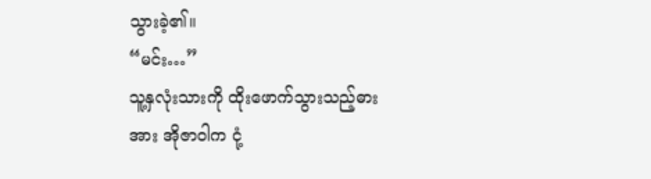သွားခဲ့၏။
“မင်း…”
သူ့နှလုံးသားကို ထိုးဖောက်သွားသည့်ဓားအား အိုဇာဝါက ငုံ့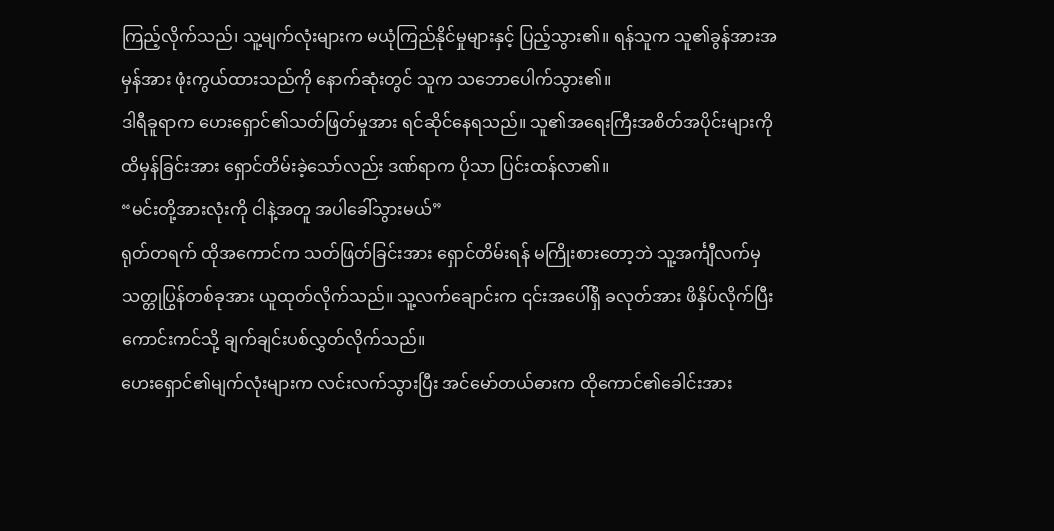ကြည့်လိုက်သည်၊ သူ့မျက်လုံးများက မယုံကြည်နိုင်မှုများနှင့် ပြည့်သွား၏။ ရန်သူက သူ၏ခွန်အားအမှန်အား ဖုံးကွယ်ထားသည်ကို နောက်ဆုံးတွင် သူက သဘောပေါက်သွား၏။
ဒါရီခူရာက ဟေးရှောင်၏သတ်ဖြတ်မှုအား ရင်ဆိုင်နေရသည်။ သူ၏အရေးကြီးအစိတ်အပိုင်းများကို ထိမှန်ခြင်းအား ရှောင်တိမ်းခဲ့သော်လည်း ဒဏ်ရာက ပိုသာ ပြင်းထန်လာ၏။
“မင်းတို့အားလုံးကို ငါနဲ့အတူ အပါခေါ်သွားမယ်”
ရုတ်တရက် ထိုအကောင်က သတ်ဖြတ်ခြင်းအား ရှောင်တိမ်းရန် မကြိုးစားတော့ဘဲ သူ့အင်္ကျီလက်မှ သတ္တုပြွန်တစ်ခုအား ယူထုတ်လိုက်သည်။ သူ့လက်ချောင်းက ၎င်းအပေါ်ရှိ ခလုတ်အား ဖိနှိပ်လိုက်ပြီး ကောင်းကင်သို့ ချက်ချင်းပစ်လွှတ်လိုက်သည်။
ဟေးရှောင်၏မျက်လုံးများက လင်းလက်သွားပြီး အင်မော်တယ်ဓားက ထိုကောင်၏ခေါင်းအား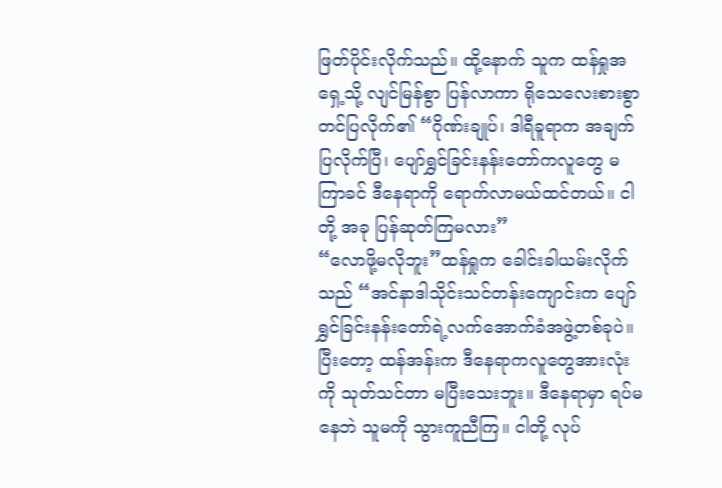ဖြတ်ပိုင်းလိုက်သည်။ ထို့နောက် သူက ထန်ရှုအရှေ့သို့ လျင်မြန်စွာ ပြန်လာကာ ရိုသေလေးစားစွာ တင်ပြလိုက်၏ “ဂိုဏ်းချုပ်၊ ဒါရီခူရာက အချက်ပြလိုက်ပြီ၊ ပျော်ရွှင်ခြင်းနန်းတော်ကလူတွေ မကြာခင် ဒီနေရာကို ရောက်လာမယ်ထင်တယ်။ ငါတို့ အခု ပြန်ဆုတ်ကြမလား”
“လောဖို့မလိုဘူး”ထန်ရှုက ခေါင်းခါယမ်းလိုက်သည် “အင်နာဒါသိုင်းသင်တန်းကျောင်းက ပျော်ရွှင်ခြင်းနန်းတော်ရဲ့လက်အောက်ခံအဖွဲ့တစ်ခုပဲ။ ပြီးတော့ ထန်အန်းက ဒီနေရာကလူတွေအားလုံးကို သုတ်သင်တာ မပြီးသေးဘူး။ ဒီနေရာမှာ ရပ်မနေဘဲ သူမကို သွားကူညီကြ။ ငါတို့ လုပ်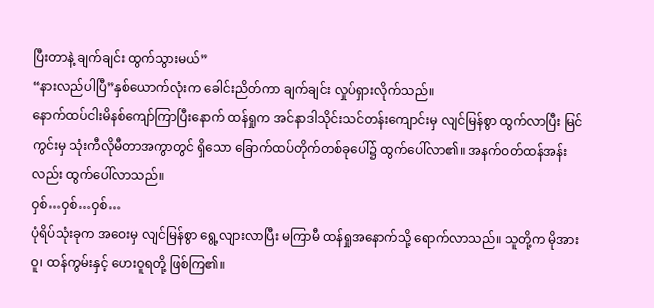ပြီးတာနဲ့ ချက်ချင်း ထွက်သွားမယ်”
“နားလည်ပါပြီ”နှစ်ယောက်လုံးက ခေါင်းညိတ်ကာ ချက်ချင်း လှုပ်ရှားလိုက်သည်။
နောက်ထပ်ငါးမိနစ်ကျော်ကြာပြီးနောက် ထန်ရှုက အင်နာဒါသိုင်းသင်တန်းကျောင်းမှ လျင်မြန်စွာ ထွက်လာပြီး မြင်ကွင်းမှ သုံးကီလိုမီတာအကွာတွင် ရှိသော ခြောက်ထပ်တိုက်တစ်ခုပေါ်၌ ထွက်ပေါ်လာ၏။ အနက်ဝတ်ထန်အန်းလည်း ထွက်ပေါ်လာသည်။
ဝှစ်…ဝှစ်…ဝှစ်…
ပုံရိပ်သုံးခုက အဝေးမှ လျင်မြန်စွာ ရွေ့လျားလာပြီး မကြာမီ ထန်ရှုအနောက်သို့ ရောက်လာသည်။ သူတို့က မိုအားဝူ၊ ထန်ကွမ်းနှင့် ဟေးဝူရတို့ ဖြစ်ကြ၏။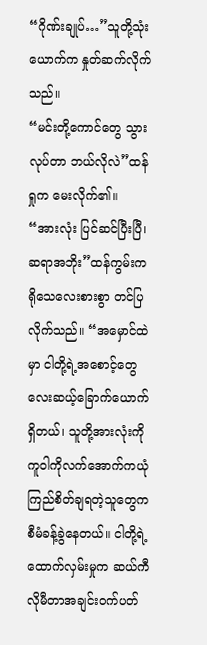“ဂိုဏ်းချုပ်…”သူတို့သုံးယောက်က နှုတ်ဆက်လိုက်သည်။
“မင်းတို့ကောင်တွေ သွားလုပ်တာ ဘယ်လိုလဲ”ထန်ရှုက မေးလိုက်၏။
“အားလုံး ပြင်ဆင်ပြီးပြီ၊ ဆရာအဘိုး”ထန်ကွမ်းက ရိုသေလေးစားစွာ တင်ပြလိုက်သည်။ “အမှောင်ထဲမှာ ငါတို့ရဲ့အစောင့်တွေလေးဆယ့်ခြောက်ယောက်ရှိတယ်၊ သူတို့အားလုံးကို ကူဝါကိုလက်အောက်ကယုံကြည်စိတ်ချရတဲ့သူတွေက စီမံခန့်ခွဲနေတယ်။ ငါတို့ရဲ့ထောက်လှမ်းမှုက ဆယ်ကီလိုမီတာအချင်းဝက်ပတ်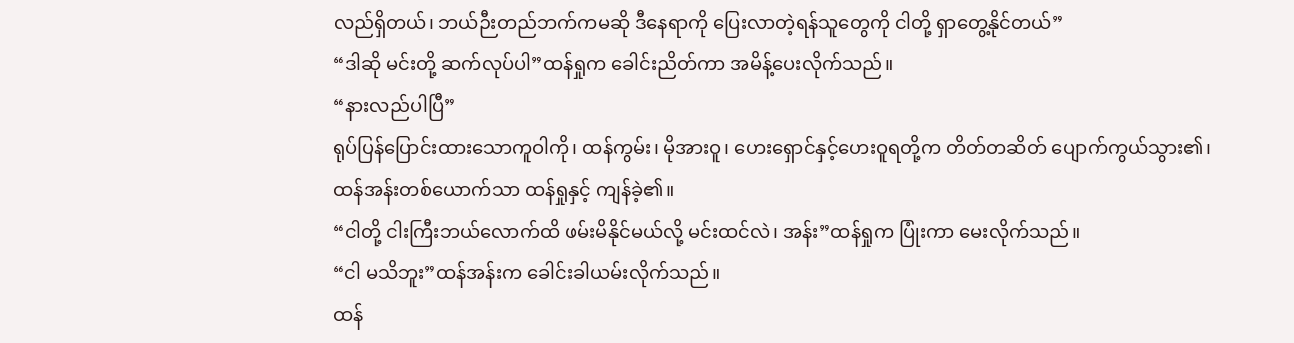လည်ရှိတယ်၊ ဘယ်ဉီးတည်ဘက်ကမဆို ဒီနေရာကို ပြေးလာတဲ့ရန်သူတွေကို ငါတို့ ရှာတွေ့နိုင်တယ်”
“ဒါဆို မင်းတို့ ဆက်လုပ်ပါ”ထန်ရှုက ခေါင်းညိတ်ကာ အမိန့်ပေးလိုက်သည်။
“နားလည်ပါပြီ”
ရုပ်ပြန်ပြောင်းထားသောကူဝါကို၊ ထန်ကွမ်း၊ မိုအားဝူ၊ ဟေးရှောင်နှင့်ဟေးဝူရတို့က တိတ်တဆိတ် ပျောက်ကွယ်သွား၏၊ ထန်အန်းတစ်ယောက်သာ ထန်ရှုနှင့် ကျန်ခဲ့၏။
“ငါတို့ ငါးကြီးဘယ်လောက်ထိ ဖမ်းမိနိုင်မယ်လို့ မင်းထင်လဲ၊ အန်း”ထန်ရှုက ပြုံးကာ မေးလိုက်သည်။
“ငါ မသိဘူး”ထန်အန်းက ခေါင်းခါယမ်းလိုက်သည်။
ထန်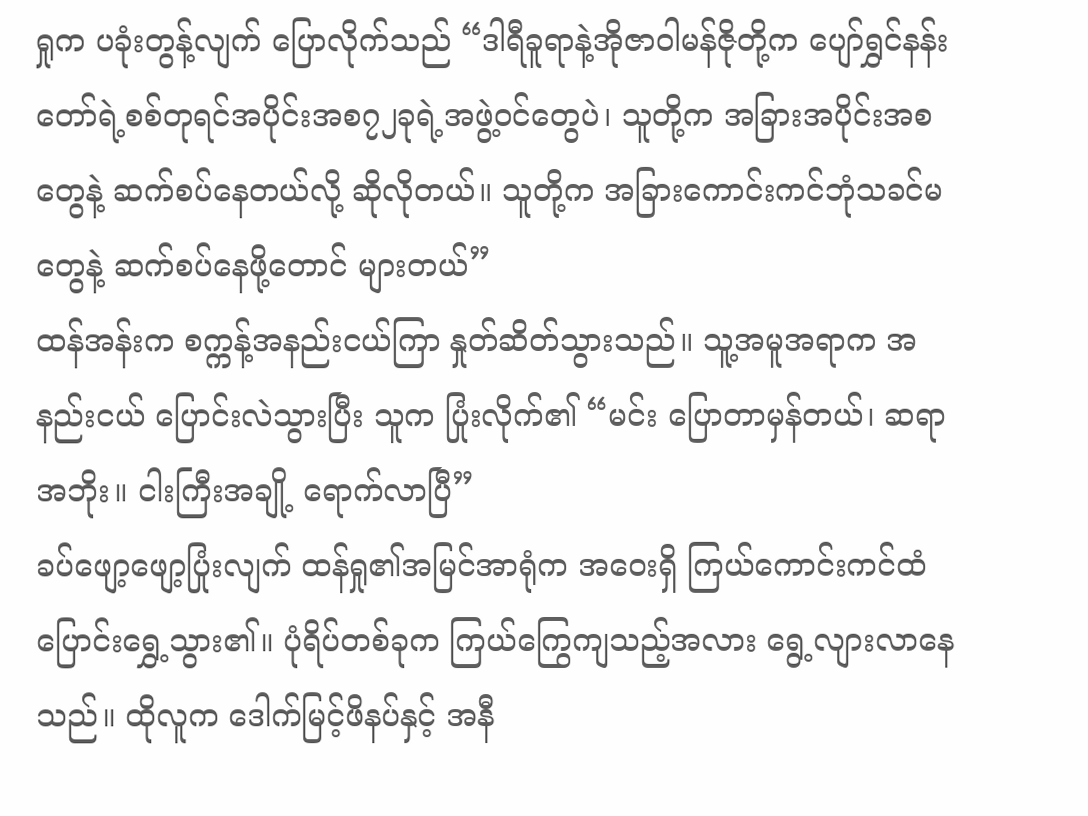ရှုက ပခုံးတွန့်လျက် ပြောလိုက်သည် “ဒါရီခူရာနဲ့အိုဇာဝါမန်ဇိုတို့က ပျော်ရွှင်နန်းတော်ရဲ့စစ်တုရင်အပိုင်းအစ၇၂ခုရဲ့အဖွဲ့ဝင်တွေပဲ၊ သူတို့က အခြားအပိုင်းအစတွေနဲ့ ဆက်စပ်နေတယ်လို့ ဆိုလိုတယ်။ သူတို့က အခြားကောင်းကင်ဘုံသခင်မတွေနဲ့ ဆက်စပ်နေဖို့တောင် များတယ်”
ထန်အန်းက စက္ကန့်အနည်းငယ်ကြာ နှုတ်ဆိတ်သွားသည်။ သူ့အမူအရာက အနည်းငယ် ပြောင်းလဲသွားပြီး သူက ပြုံးလိုက်၏ “မင်း ပြောတာမှန်တယ်၊ ဆရာအဘိုး။ ငါးကြီးအချို့ ရောက်လာပြီ”
ခပ်ဖျော့ဖျော့ပြုံးလျက် ထန်ရှု၏အမြင်အာရုံက အဝေးရှိ ကြယ်ကောင်းကင်ထံ ပြောင်းရွှေ့သွား၏။ ပုံရိပ်တစ်ခုက ကြယ်ကြွေကျသည့်အလား ရွေ့လျားလာနေသည်။ ထိုလူက ဒေါက်မြင့်ဖိနပ်နှင့် အနီ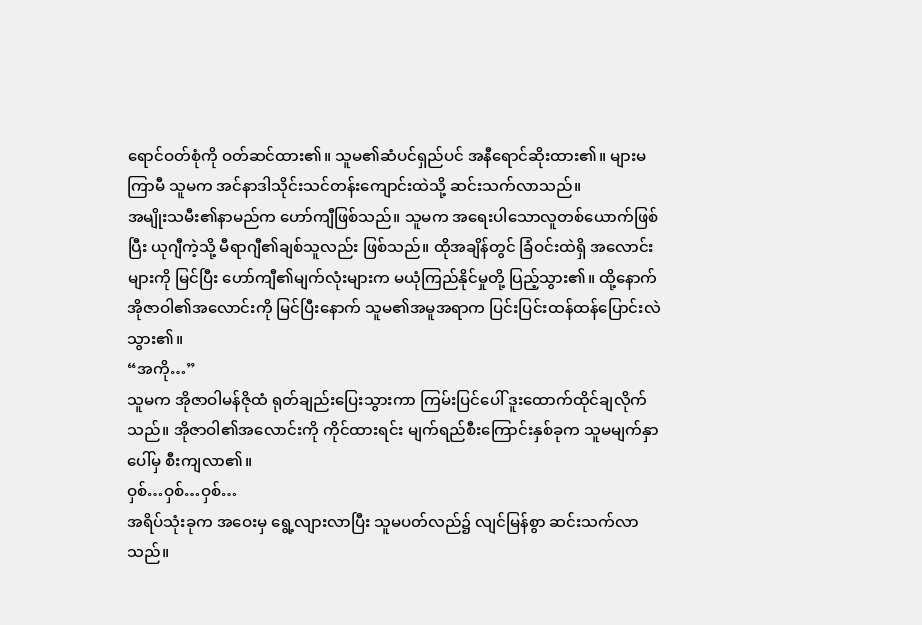ရောင်ဝတ်စုံကို ဝတ်ဆင်ထား၏။ သူမ၏ဆံပင်ရှည်ပင် အနီရောင်ဆိုးထား၏။ များမကြာမီ သူမက အင်နာဒါသိုင်းသင်တန်းကျောင်းထဲသို့ ဆင်းသက်လာသည်။
အမျိုးသမီး၏နာမည်က ဟော်ကျီဖြစ်သည်။ သူမက အရေးပါသောလူတစ်ယောက်ဖြစ်ပြီး ယုဂျီကဲ့သို့ မီရာဂျီ၏ချစ်သူလည်း ဖြစ်သည်။ ထိုအချိန်တွင် ခြံဝင်းထဲရှိ အလောင်းများကို မြင်ပြီး ဟော်ကျီ၏မျက်လုံးများက မယုံကြည်နိုင်မှုတို့ ပြည့်သွား၏။ ထို့နောက် အိုဇာဝါ၏အလောင်းကို မြင်ပြီးနောက် သူမ၏အမူအရာက ပြင်းပြင်းထန်ထန်ပြောင်းလဲသွား၏။
“အကို…”
သူမက အိုဇာဝါမန်ဇိုထံ ရုတ်ချည်းပြေးသွားကာ ကြမ်းပြင်ပေါ် ဒူးထောက်ထိုင်ချလိုက်သည်။ အိုဇာဝါ၏အလောင်းကို ကိုင်ထားရင်း မျက်ရည်စီးကြောင်းနှစ်ခုက သူမမျက်နှာပေါ်မှ စီးကျလာ၏။
ဝှစ်…ဝှစ်…ဝှစ်…
အရိပ်သုံးခုက အဝေးမှ ရွေ့လျားလာပြီး သူမပတ်လည်၌ လျင်မြန်စွာ ဆင်းသက်လာသည်။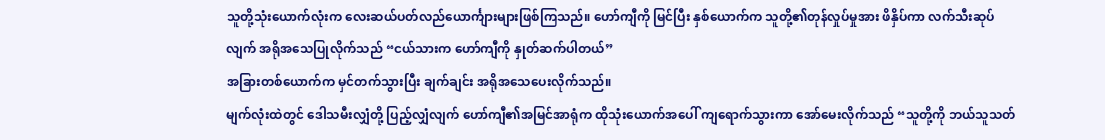သူတို့သုံးယောက်လုံးက လေးဆယ်ပတ်လည်ယောင်္ကျားများဖြစ်ကြသည်။ ဟော်ကျီကို မြင်ပြီး နှစ်ယောက်က သူတို့၏တုန်လှုပ်မှုအား ဖိနှိပ်ကာ လက်သီးဆုပ်လျက် အရိုအသေပြုလိုက်သည် “ငယ်သားက ဟော်ကျီကို နှုတ်ဆက်ပါတယ်”
အခြားတစ်ယောက်က မှင်တက်သွားပြီး ချက်ချင်း အရိုအသေပေးလိုက်သည်။
မျက်လုံးထဲတွင် ဒေါသမီးလျှံတို့ ပြည့်လျှံလျက် ဟော်ကျီ၏အမြင်အာရုံက ထိုသုံးယောက်အပေါ် ကျရောက်သွားကာ အော်မေးလိုက်သည် “သူတို့ကို ဘယ်သူသတ်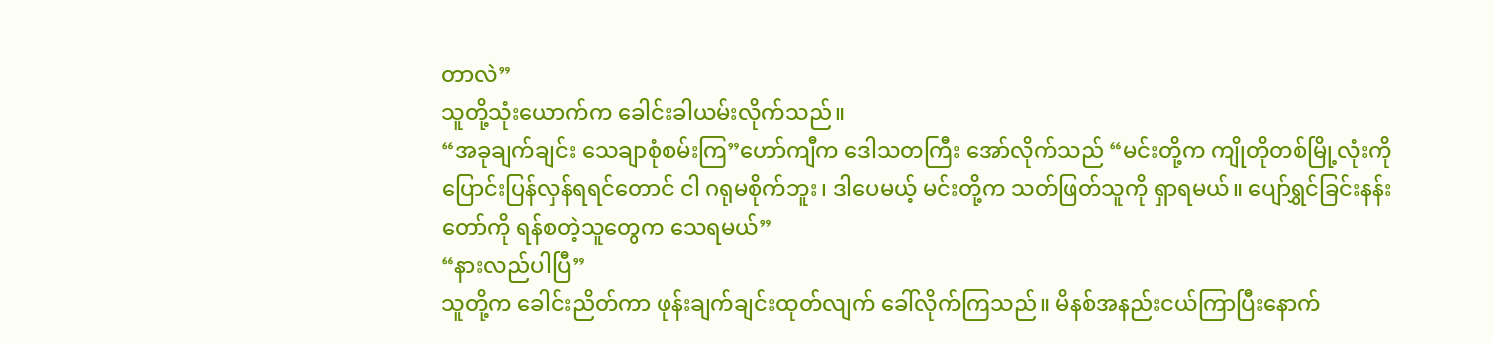တာလဲ”
သူတို့သုံးယောက်က ခေါင်းခါယမ်းလိုက်သည်။
“အခုချက်ချင်း သေချာစုံစမ်းကြ”ဟော်ကျီက ဒေါသတကြီး အော်လိုက်သည် “မင်းတို့က ကျိုတိုတစ်မြို့လုံးကို ပြောင်းပြန်လှန်ရရင်တောင် ငါ ဂရုမစိုက်ဘူး၊ ဒါပေမယ့် မင်းတို့က သတ်ဖြတ်သူကို ရှာရမယ်။ ပျော်ရွှင်ခြင်းနန်းတော်ကို ရန်စတဲ့သူတွေက သေရမယ်”
“နားလည်ပါပြီ”
သူတို့က ခေါင်းညိတ်ကာ ဖုန်းချက်ချင်းထုတ်လျက် ခေါ်လိုက်ကြသည်။ မိနစ်အနည်းငယ်ကြာပြီးနောက်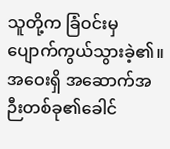သူတို့က ခြံဝင်းမှ ပျောက်ကွယ်သွားခဲ့၏။
အဝေးရှိ အဆောက်အဉီးတစ်ခု၏ခေါင်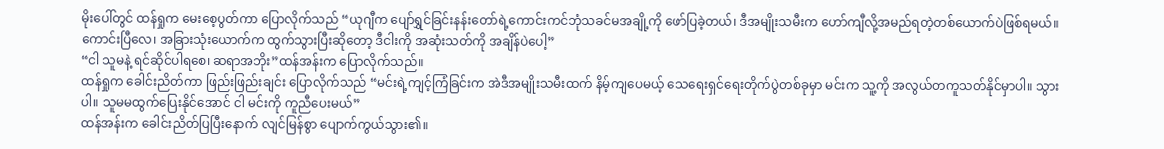မိုးပေါ်တွင် ထန်ရှုက မေးစေ့ပွတ်ကာ ပြောလိုက်သည် “ယုဂျီက ပျော်ရွှင်ခြင်းနန်းတော်ရဲ့ကောင်းကင်ဘုံသခင်မအချို့ကို ဖော်ပြခဲ့တယ်၊ ဒီအမျိုးသမီးက ဟော်ကျီလို့အမည်ရတဲ့တစ်ယောက်ပဲဖြစ်ရမယ်။ ကောင်းပြီလေ၊ အခြားသုံးယောက်က ထွက်သွားပြီးဆိုတော့ ဒီငါးကို အဆုံးသတ်ကို အချိန်ပဲပေါ့”
“ငါ သူမနဲ့ ရင်ဆိုင်ပါရစေ၊ ဆရာအဘိုး”ထန်အန်းက ပြောလိုက်သည်။
ထန်ရှုက ခေါင်းညိတ်ကာ ဖြည်းဖြည်းချင်း ပြောလိုက်သည် “မင်းရဲ့ကျင့်ကြံခြင်းက အဲဒီအမျိုးသမီးထက် နိမ့်ကျပေမယ့် သေရေးရှင်ရေးတိုက်ပွဲတစ်ခုမှာ မင်းက သူ့ကို အလွယ်တကူသတ်နိုင်မှာပါ။ သွားပါ။ သူမမထွက်ပြေးနိုင်အောင် ငါ မင်းကို ကူညီပေးမယ်”
ထန်အန်းက ခေါင်းညိတ်ပြပြီးနောက် လျင်မြန်စွာ ပျောက်ကွယ်သွား၏။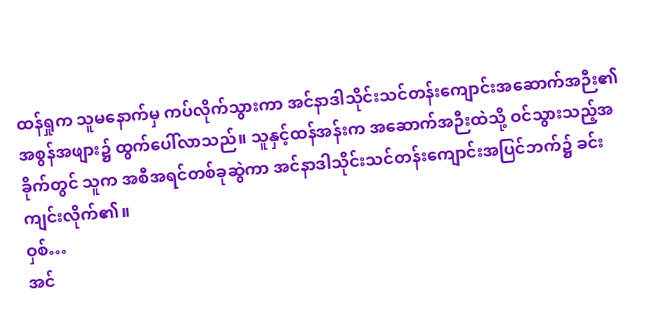ထန်ရှုက သူမနောက်မှ ကပ်လိုက်သွားကာ အင်နာဒါသိုင်းသင်တန်းကျောင်းအဆောက်အဉီး၏အစွန်အဖျား၌ ထွက်ပေါ်လာသည်။ သူနှင့်ထန်အန်းက အဆောက်အဉီးထဲသို့ ဝင်သွားသည့်အခိုက်တွင် သူက အစီအရင်တစ်ခုဆွဲကာ အင်နာဒါသိုင်းသင်တန်းကျောင်းအပြင်ဘက်၌ ခင်းကျင်းလိုက်၏။
ဝှစ်…
အင်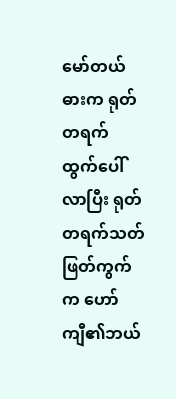မော်တယ်ဓားက ရုတ်တရက် ထွက်ပေါ်လာပြီး ရုတ်တရက်သတ်ဖြတ်ကွက်က ဟော်ကျီ၏ဘယ်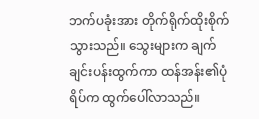ဘက်ပခုံးအား တိုက်ရိုက်ထိုးစိုက်သွားသည်။ သွေးများက ချက်ချင်းပန်းထွက်ကာ ထန်အန်း၏ပုံရိပ်က ထွက်ပေါ်လာသည်။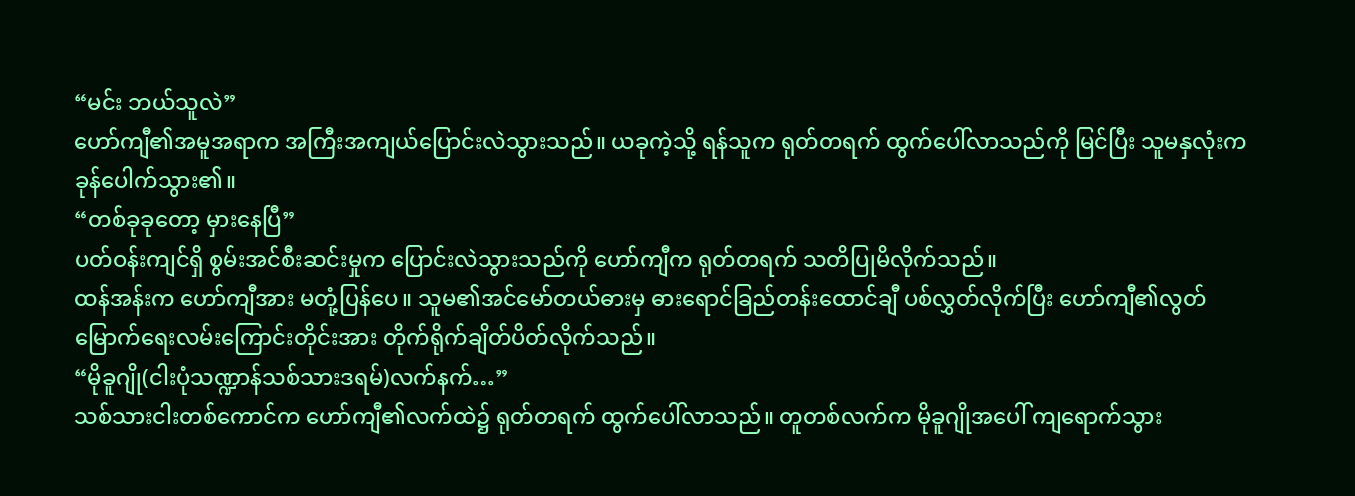“မင်း ဘယ်သူလဲ”
ဟော်ကျီ၏အမူအရာက အကြီးအကျယ်ပြောင်းလဲသွားသည်။ ယခုကဲ့သို့ ရန်သူက ရုတ်တရက် ထွက်ပေါ်လာသည်ကို မြင်ပြီး သူမနှလုံးက ခုန်ပေါက်သွား၏။
“တစ်ခုခုတော့ မှားနေပြီ”
ပတ်ဝန်းကျင်ရှိ စွမ်းအင်စီးဆင်းမှုက ပြောင်းလဲသွားသည်ကို ဟော်ကျီက ရုတ်တရက် သတိပြုမိလိုက်သည်။
ထန်အန်းက ဟော်ကျီအား မတုံ့ပြန်ပေ။ သူမ၏အင်မော်တယ်ဓားမှ ဓားရောင်ခြည်တန်းထောင်ချီ ပစ်လွှတ်လိုက်ပြီး ဟော်ကျီ၏လွတ်မြောက်ရေးလမ်းကြောင်းတိုင်းအား တိုက်ရိုက်ချိတ်ပိတ်လိုက်သည်။
“မိုခူဂျို(ငါးပုံသဏ္ဍာန်သစ်သားဒရမ်)လက်နက်…”
သစ်သားငါးတစ်ကောင်က ဟော်ကျီ၏လက်ထဲ၌ ရုတ်တရက် ထွက်ပေါ်လာသည်။ တူတစ်လက်က မိုခူဂျိုအပေါ် ကျရောက်သွား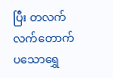ပြီး တလက်လက်တောက်ပသောရွှေ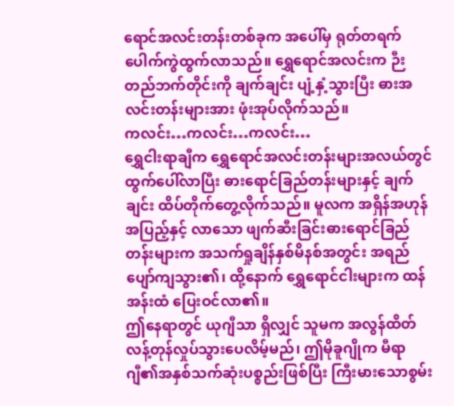ရောင်အလင်းတန်းတစ်ခုက အပေါ်မှ ရုတ်တရက် ပေါက်ကွဲထွက်လာသည်။ ရွှေရောင်အလင်းက ဉီးတည်ဘက်တိုင်းကို ချက်ချင်း ပျံ့နှံ့သွားပြီး ဓားအလင်းတန်းများအား ဖုံးအုပ်လိုက်သည်။
ကလင်း…ကလင်း…ကလင်း…
ရွှေငါးရာချီက ရွှေရောင်အလင်းတန်းများအလယ်တွင် ထွက်ပေါ်လာပြီး ဓားရောင်ခြည်တန်းများနှင့် ချက်ချင်း ထိပ်တိုက်တွေ့လိုက်သည်။ မူလက အရှိန်အဟုန်အပြည့်နှင့် လာသော ဖျက်ဆီးခြင်းဓားရောင်ခြည်တန်းများက အသက်ရှုချိန်နှစ်မိနစ်အတွင်း အရည်ပျော်ကျသွား၏၊ ထို့နောက် ရွှေရောင်ငါးများက ထန်အန်းထံ ပြေးဝင်လာ၏။
ဤနေရာတွင် ယုဂျီသာ ရှိလျှင် သူမက အလွန်ထိတ်လန့်တုန်လှုပ်သွားပေလိမ့်မည်၊ ဤမိုခူဂျိုက မီရာဂျီ၏အနှစ်သက်ဆုံးပစ္စည်းဖြစ်ပြီး ကြီးမားသောစွမ်း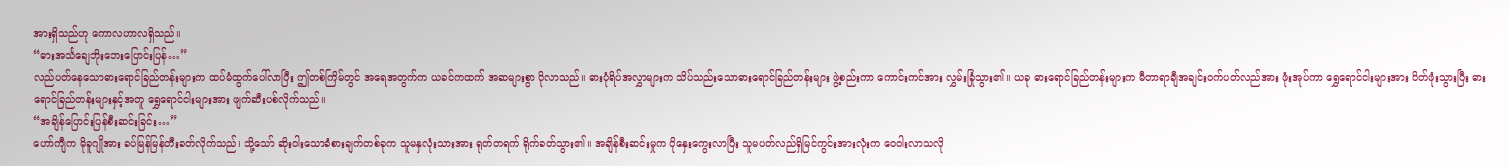အားရှိသည်ဟု ကောလဟာလရှိသည်။
“ဓားအင်္သချေဘိုးဘေးပြောင်းပြန်…”
လည်ပတ်နေသောဓားရောင်ခြည်တန်းများက ထပ်မံထွက်ပေါ်လာပြီး ဤတစ်ကြိမ်တွင် အရေအတွက်က ယခင်ကထက် အဆများစွာ ပိုလာသည်။ ဓားပုံရိပ်အလွှာများက သိပ်သည်းသောဓားရောင်ခြည်တန်းများ ဖွဲ့စည်းကာ ကောင်းကင်အား လွှမ်းခြုံသွား၏။ ယခု ဓားရောင်ခြည်တန်းများက မီတာရာချီအချင်းဝက်ပတ်လည်အား ဖုံးအုပ်ကာ ရွှေရောင်ငါးများအား ပိတ်ဖုံးသွားပြီး ဓားရောင်ခြည်တန်းများနှင့်အတူ ရွှေရောင်ငါးများအား ဖျက်ဆီးပစ်လိုက်သည်။
“အချိန်ပြောင်းပြန်စီးဆင်းခြင်း…”
ဟော်ကျီက မိုခူဂျိုအား ခပ်မြန်မြန်တီးခတ်လိုက်သည်၊ သို့သော် ဆိုးဝါးသောခံစားချက်တစ်ခုက သူမနှလုံးသားအား ရုတ်တရက် ရိုက်ခတ်သွား၏။ အချိန်စီးဆင်းမှုက ပိုနှေးကွေးလာပြီး သူမပတ်လည်ရှိမြင်ကွင်းအားလုံးက ဝေဝါးလာသလို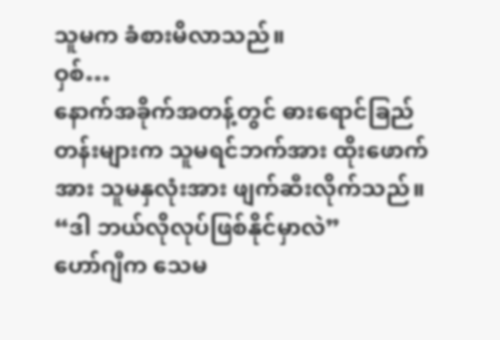သူမက ခံစားမိလာသည်။
ဝှစ်…
နောက်အခိုက်အတန့်တွင် ဓားရောင်ခြည်တန်းများက သူမရင်ဘက်အား ထိုးဖောက်အား သူမနှလုံးအား ဖျက်ဆီးလိုက်သည်။
“ဒါ ဘယ်လိုလုပ်ဖြစ်နိုင်မှာလဲ”
ဟော်ဂျီက သေမ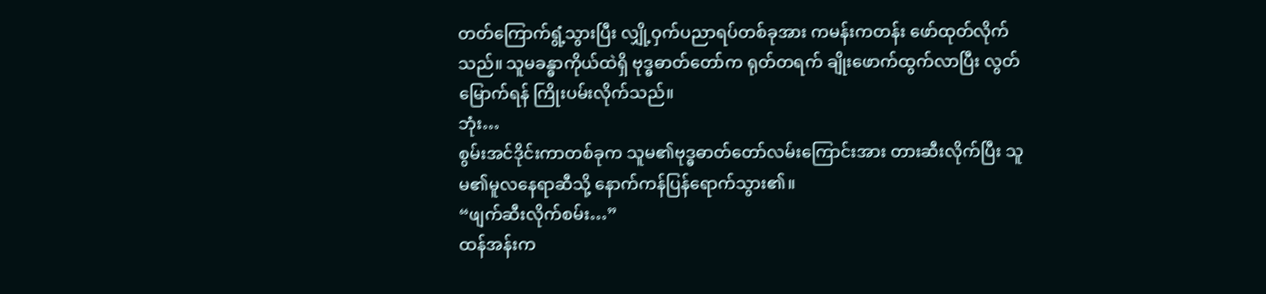တတ်ကြောက်ရွံ့သွားပြီး လျှို့ဝှက်ပညာရပ်တစ်ခုအား ကမန်းကတန်း ဖော်ထုတ်လိုက်သည်။ သူမခန္ဓာကိုယ်ထဲရှိ ဗုဒ္ဓဓာတ်တော်က ရုတ်တရက် ချိုးဖောက်ထွက်လာပြီး လွတ်မြောက်ရန် ကြိုးပမ်းလိုက်သည်။
ဘုံး…
စွမ်းအင်ဒိုင်းကာတစ်ခုက သူမ၏ဗုဒ္ဓဓာတ်တော်လမ်းကြောင်းအား တားဆီးလိုက်ပြီး သူမ၏မူလနေရာဆီသို့ နောက်ကန်ပြန်ရောက်သွား၏။
“ဖျက်ဆီးလိုက်စမ်း…”
ထန်အန်းက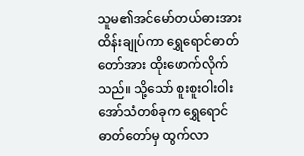သူမ၏အင်မော်တယ်ဓားအား ထိန်းချုပ်ကာ ရွှေရောင်ဓာတ်တော်အား ထိုးဖောက်လိုက်သည်။ သို့သော် စူးစူးဝါးဝါးအော်သံတစ်ခုက ရွှေရောင်ဓာတ်တော်မှ ထွက်လာ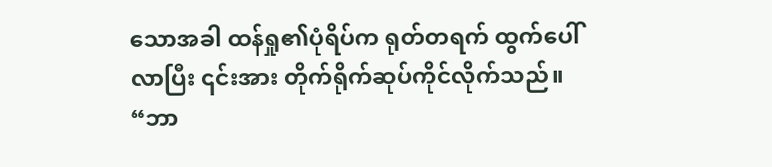သောအခါ ထန်ရှု၏ပုံရိပ်က ရုတ်တရက် ထွက်ပေါ်လာပြီး ၎င်းအား တိုက်ရိုက်ဆုပ်ကိုင်လိုက်သည်။
“ဘာ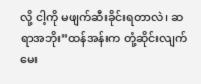လို့ ငါ့ကို မဖျက်ဆီးခိုင်းရတာလဲ၊ ဆရာအဘိုး”ထန်အန်းက တုံ့ဆိုင်းလျက် မေး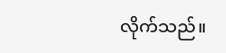လိုက်သည်။